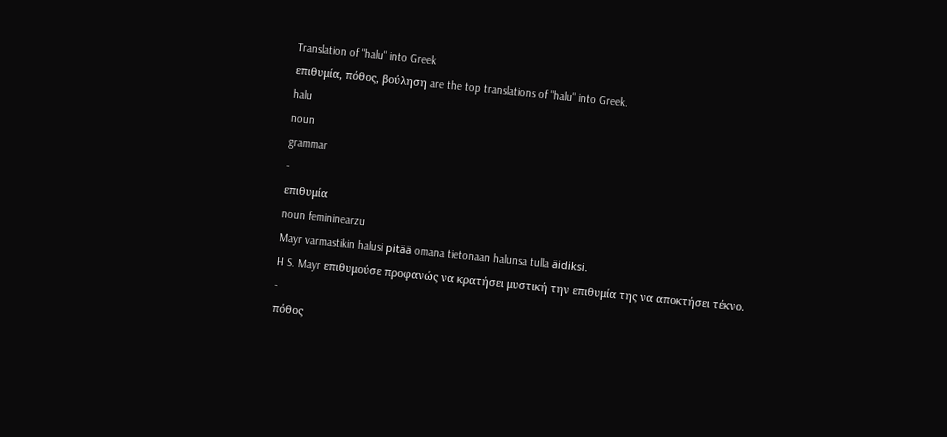Translation of "halu" into Greek
επιθυμία, πόθος, βούληση are the top translations of "halu" into Greek.
halu
noun
grammar
-
επιθυμία
noun femininearzu
Mayr varmastikin halusi pitää omana tietonaan halunsa tulla äidiksi.
H S. Mayr επιθυμούσε προφανώς να κρατήσει μυστική την επιθυμία της να αποκτήσει τέκνο.
-
πόθος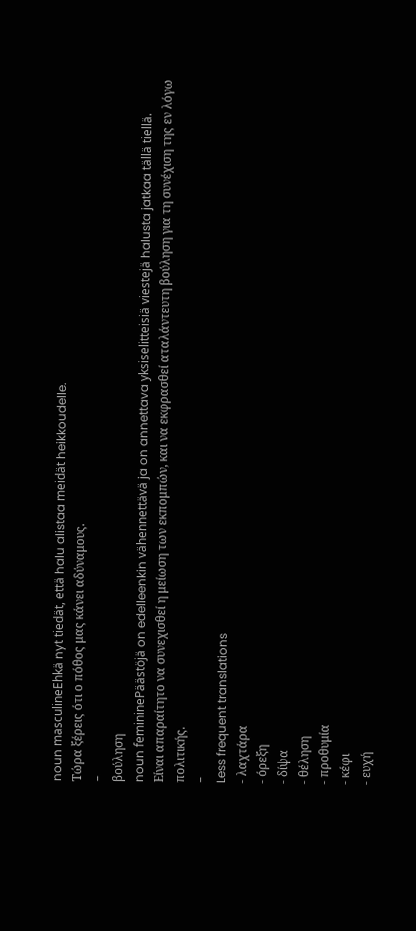noun masculineEhkä nyt tiedät, että halu alistaa meidät heikkoudelle.
Tώρα ξέρεις ότι ο πόθος μας κάνει αδύναμους.
-
βούληση
noun femininePäästöjä on edelleenkin vähennettävä ja on annettava yksiselitteisiä viestejä halusta jatkaa tällä tiellä.
Είναι απαραίτητο να συνεχισθεί η μείωση των εκπομπών, και να εκφρασθεί αταλάντευτη βούληση για τη συνέχιση της εν λόγω πολιτικής.
-
Less frequent translations
- λαχτάρα
- όρεξη
- δίψα
- θέληση
- προθυμία
- κέφι
- ευχή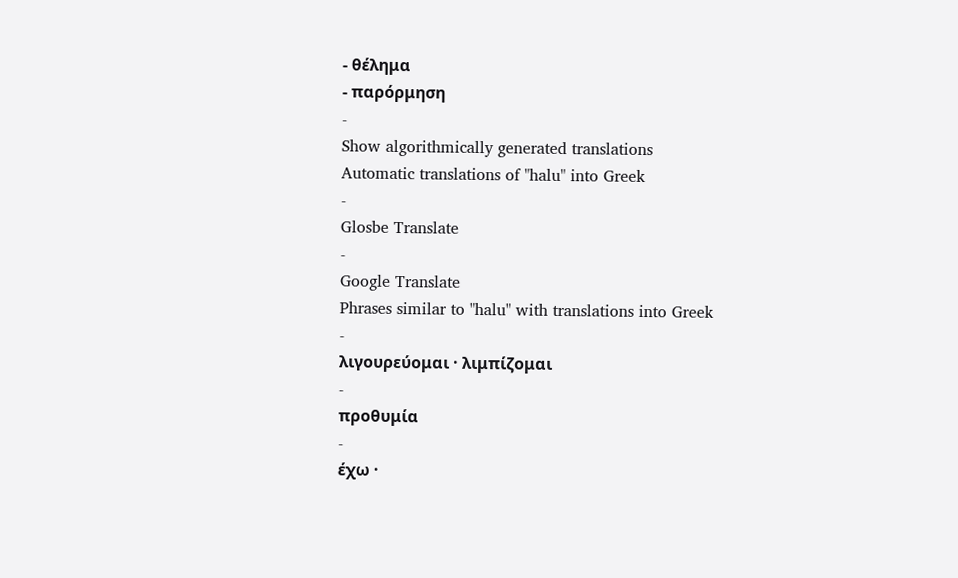- θέλημα
- παρόρμηση
-
Show algorithmically generated translations
Automatic translations of "halu" into Greek
-
Glosbe Translate
-
Google Translate
Phrases similar to "halu" with translations into Greek
-
λιγουρεύομαι · λιμπίζομαι
-
προθυμία
-
έχω ·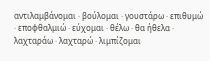αντιλαμβάνομαι · βούλομαι · γουστάρω · επιθυμώ · εποφθαλμιώ · εύχομαι · θέλω · θα ήθελα · λαχταράω · λαχταρώ · λιμπίζομαι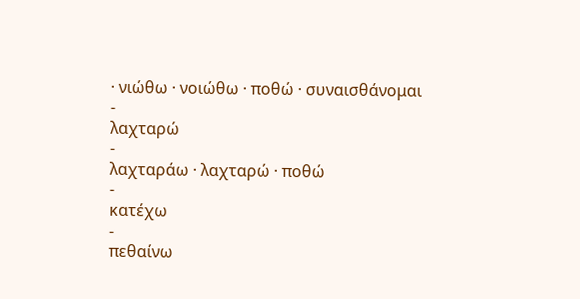· νιώθω · νοιώθω · ποθώ · συναισθάνομαι
-
λαχταρώ
-
λαχταράω · λαχταρώ · ποθώ
-
κατέχω
-
πεθαίνω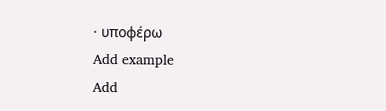· υποφέρω
Add example
Add